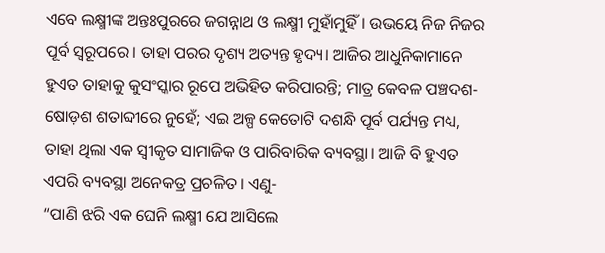ଏବେ ଲକ୍ଷ୍ମୀଙ୍କ ଅନ୍ତଃପୁରରେ ଜଗନ୍ନାଥ ଓ ଲକ୍ଷ୍ମୀ ମୁହାଁମୁହିଁ। ଉଭୟେ ନିଜ ନିଜର ପୂର୍ବ ସ୍ୱରୂପରେ। ତାହା ପରର ଦୃଶ୍ୟ ଅତ୍ୟନ୍ତ ହୃଦ୍ୟ। ଆଜିର ଆଧୁନିକାମାନେ ହୁଏତ ତାହାକୁ କୁସଂସ୍କାର ରୂପେ ଅଭିହିତ କରିପାରନ୍ତି; ମାତ୍ର କେବଳ ପଞ୍ଚଦଶ-ଷୋଡ଼ଶ ଶତାବ୍ଦୀରେ ନୁହେଁ; ଏଇ ଅଳ୍ପ କେତୋଟି ଦଶନ୍ଧି ପୂର୍ବ ପର୍ଯ୍ୟନ୍ତ ମଧ୍ୟ, ତାହା ଥିଲା ଏକ ସ୍ୱୀକୃତ ସାମାଜିକ ଓ ପାରିବାରିକ ବ୍ୟବସ୍ଥା। ଆଜି ବି ହୁଏତ ଏପରି ବ୍ୟବସ୍ଥା ଅନେକତ୍ର ପ୍ରଚଳିତ। ଏଣୁ-
“ପାଣି ଝରି ଏକ ଘେନି ଲକ୍ଷ୍ମୀ ଯେ ଆସିଲେ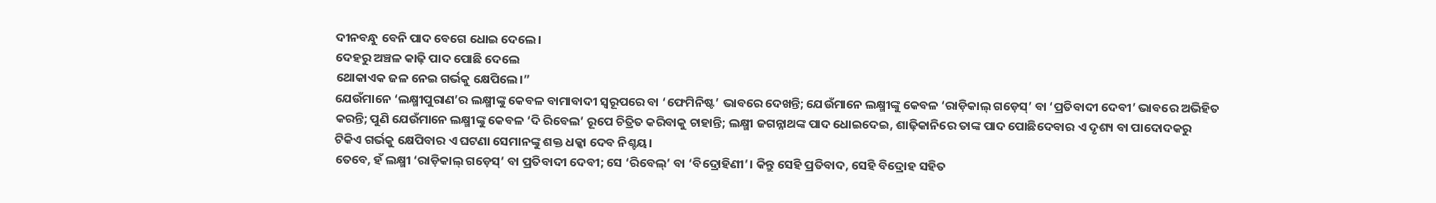ଦୀନବନ୍ଧୁ ବେନି ପାଦ ବେଗେ ଧୋଇ ଦେଲେ।
ଦେହରୁ ଅଞ୍ଚଳ କାଢ଼ି ପାଦ ପୋଛି ଦେଲେ
ଥୋକାଏକ ଜଳ ନେଇ ଗର୍ଭକୁ କ୍ଷେପିଲେ।”
ଯେଉଁମାନେ ‘ଲକ୍ଷ୍ମୀପୁରାଣ’ର ଲକ୍ଷ୍ମୀଙ୍କୁ କେବଳ ବାମାବାଦୀ ସ୍ୱରୂପରେ ବା ‘ଫେମିନିଷ୍ଟ’ ଭାବରେ ଦେଖନ୍ତି; ଯେଉଁମାନେ ଲକ୍ଷ୍ମୀଙ୍କୁ କେବଳ ‘ରାଡ଼ିକାଲ୍ ଗଡ଼େସ୍’ ବା ‘ପ୍ରତିବାଦୀ ଦେବୀ’ ଭାବରେ ଅଭିହିତ କରନ୍ତି; ପୁଣି ଯେଉଁମାନେ ଲକ୍ଷ୍ମୀଙ୍କୁ କେବଳ ‘ଦି ରିବେଲ’ ରୂପେ ଚିତ୍ରିତ କରିବାକୁ ଚାହାନ୍ତି; ଲକ୍ଷ୍ମୀ ଜଗନ୍ନାଥଙ୍କ ପାଦ ଧୋଇଦେଇ, ଶାଢ଼ିକାନିରେ ତାଙ୍କ ପାଦ ପୋଛିଦେବାର ଏ ଦୃଶ୍ୟ ବା ପାଦୋଦକରୁ ଟିକିଏ ଗର୍ଭକୁ କ୍ଷେପିବାର ଏ ଘଟଣା ସେମାନଙ୍କୁ ଶକ୍ତ ଧକ୍କା ଦେବ ନିଶ୍ଚୟ।
ତେବେ, ହଁ ଲକ୍ଷ୍ମୀ ‘ରାଡ଼ିକାଲ୍ ଗଡ଼େସ୍’ ବା ପ୍ରତିବାଦୀ ଦେବୀ; ସେ ‘ରିବେଲ୍’ ବା ‘ବିଦ୍ରୋହିଣୀ’। କିନ୍ତୁ ସେହି ପ୍ରତିବାଦ, ସେହି ବିଦ୍ରୋହ ସହିତ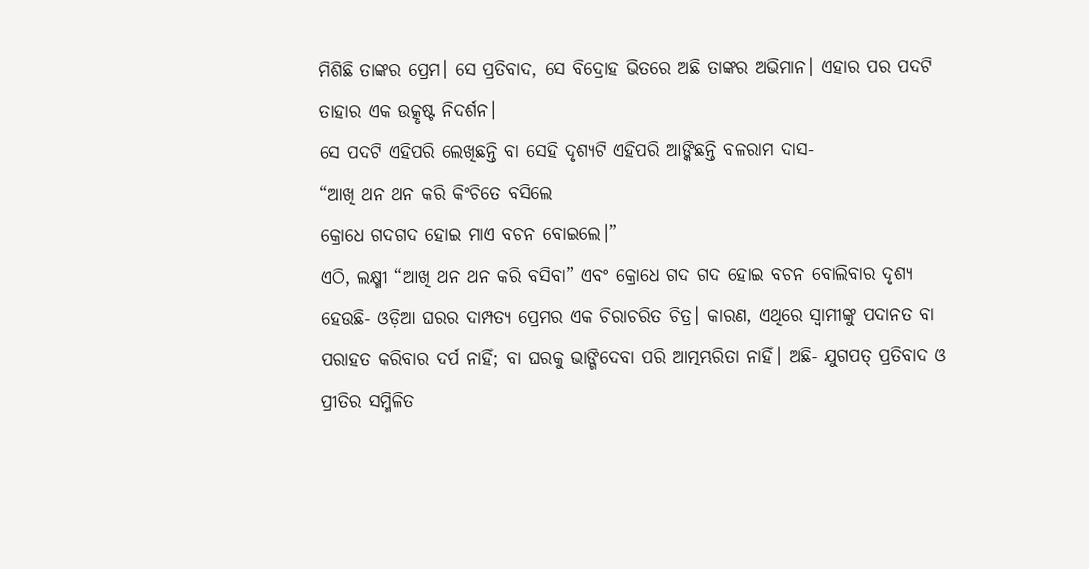ମିଶିଛି ତାଙ୍କର ପ୍ରେମ। ସେ ପ୍ରତିବାଦ, ସେ ବିଦ୍ରୋହ ଭିତରେ ଅଛି ତାଙ୍କର ଅଭିମାନ। ଏହାର ପର ପଦଟି ତାହାର ଏକ ଉତ୍କୃଷ୍ଟ ନିଦର୍ଶନ।
ସେ ପଦଟି ଏହିପରି ଲେଖିଛନ୍ତି ବା ସେହି ଦୃଶ୍ୟଟି ଏହିପରି ଆଙ୍କିଛନ୍ତି ବଳରାମ ଦାସ-
“ଆଖି ଥନ ଥନ କରି କିଂଚିତେ ବସିଲେ
କ୍ରୋଧେ ଗଦଗଦ ହୋଇ ମାଏ ବଚନ ବୋଇଲେ।”
ଏଠି, ଲକ୍ଷ୍ମୀ “ଆଖି ଥନ ଥନ କରି ବସିବା” ଏବଂ କ୍ରୋଧେ ଗଦ ଗଦ ହୋଇ ବଚନ ବୋଲିବାର ଦୃଶ୍ୟ ହେଉଛି- ଓଡ଼ିଆ ଘରର ଦାମ୍ପତ୍ୟ ପ୍ରେମର ଏକ ଚିରାଚରିତ ଚିତ୍ର। କାରଣ, ଏଥିରେ ସ୍ୱାମୀଙ୍କୁ ପଦାନତ ବା ପରାହତ କରିବାର ଦର୍ପ ନାହିଁ; ବା ଘରକୁ ଭାଙ୍ଗିଦେବା ପରି ଆତ୍ମମ୍ଭରିତା ନାହିଁ। ଅଛି- ଯୁଗପତ୍ ପ୍ରତିବାଦ ଓ ପ୍ରୀତିର ସମ୍ମିଳିତ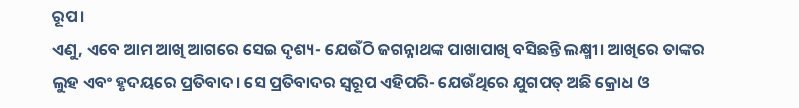ରୂପ।
ଏଣୁ, ଏବେ ଆମ ଆଖି ଆଗରେ ସେଇ ଦୃଶ୍ୟ- ଯେଉଁଠି ଜଗନ୍ନାଥଙ୍କ ପାଖାପାଖି ବସିଛନ୍ତି ଲକ୍ଷ୍ମୀ। ଆଖିରେ ତାଙ୍କର ଲୁହ ଏବଂ ହୃଦୟରେ ପ୍ରତିବାଦ। ସେ ପ୍ରତିବାଦର ସ୍ୱରୂପ ଏହିପରି- ଯେଉଁଥିରେ ଯୁଗପତ୍ ଅଛି କ୍ରୋଧ ଓ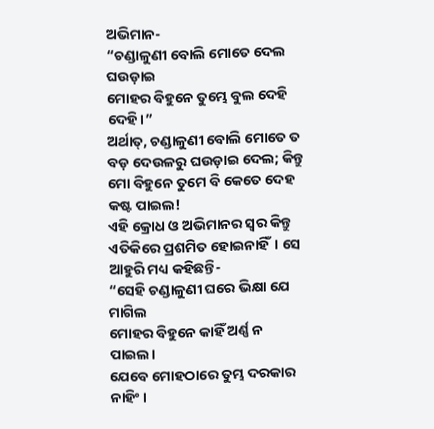ଅଭିମାନ-
“ଚଣ୍ଡାଳୁଣୀ ବୋଲି ମୋତେ ଦେଲ ଘଉଡ଼ାଇ
ମୋହର ବିହୁନେ ତୁମ୍ଭେ ବୁଲ ଦେହି ଦେହି।”
ଅର୍ଥାତ୍, ଚଣ୍ଡାଳୁଣୀ ବୋଲି ମୋତେ ତ ବଡ଼ ଦେଉଳରୁ ଘଉଡ଼ାଇ ଦେଲ; କିନ୍ତୁ ମୋ ବିହୁନେ ତୁମେ ବି କେତେ ଦେହ କଷ୍ଟ ପାଇଲ!
ଏହି କ୍ରୋଧ ଓ ଅଭିମାନର ସ୍ୱର କିନ୍ତୁ ଏତିକିରେ ପ୍ରଶମିତ ହୋଇନାହିଁ। ସେ ଆହୁରି ମଧ୍ୟ କହିଛନ୍ତି-
“ସେହି ଚଣ୍ଡାଳୁଣୀ ଘରେ ଭିକ୍ଷା ଯେ ମାଗିଲ
ମୋହର ବିହୁନେ କାହିଁ ଅର୍ଣ୍ଣ ନ ପାଇଲ।
ଯେବେ ମୋହଠାରେ ତୁମ୍ଭ ଦରକାର ନାହିଂ।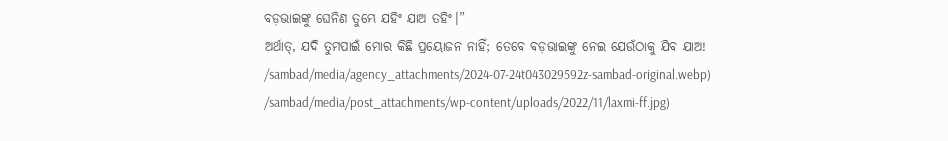ବଡ଼ଭାଇଙ୍କୁ ଘେନିଣ ତୁମ୍ଭେ ଯହିଂ ଯାଅ ତହିଂ।”
ଅର୍ଥାତ୍, ଯଦି ତୁମପାଇଁ ମୋର କିଛି ପ୍ରୟୋଜନ ନାହିଁ; ତେବେ ବଡ଼ଭାଇଙ୍କୁ ନେଇ ଯେଉଁଠାକୁ ଯିବ ଯାଅ!
/sambad/media/agency_attachments/2024-07-24t043029592z-sambad-original.webp)
/sambad/media/post_attachments/wp-content/uploads/2022/11/laxmi-ff.jpg)